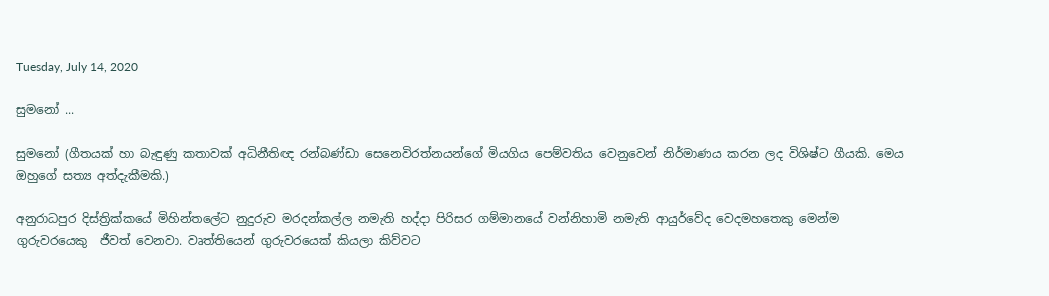Tuesday, July 14, 2020

සුමනෝ ...

සුමනෝ (ගීතයක් හා බැඳුණු කතාවක් අධිනීතිඥ රන්බණ්ඩා සෙනෙවිරත්නයන්ගේ මියගිය පෙම්වතිය වෙනුවෙන් නිර්මාණය කරන ලද විශිෂ්ට ගීයකි. මෙය ඔහුගේ සත්‍ය අත්දැකීමකි.)

අනුරාධපුර දිස්ත්‍රික්කයේ මිහින්තලේට නුදුරුව මරදන්කල්ල නමැති හද්දා පිරිසර ගම්මානයේ වන්නිහාමි නමැති ආයුර්වේද වෙදමහතෙකු මෙන්ම ගුරුවරයෙකු  ජීවත් වෙනවා. වෘත්තියෙන් ගුරුවරයෙක් කියලා කිව්වට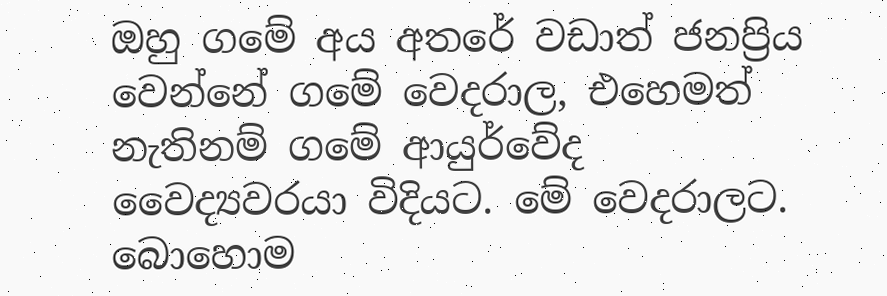ඔහු ගමේ අය අතරේ වඩාත් ජනප්‍රිය වෙන්නේ ගමේ වෙදරාල, එහෙමත් නැතිනම් ගමේ ආයුර්වේද වෛද්‍යවරයා විදියට. මේ වෙදරාලට. බොහොම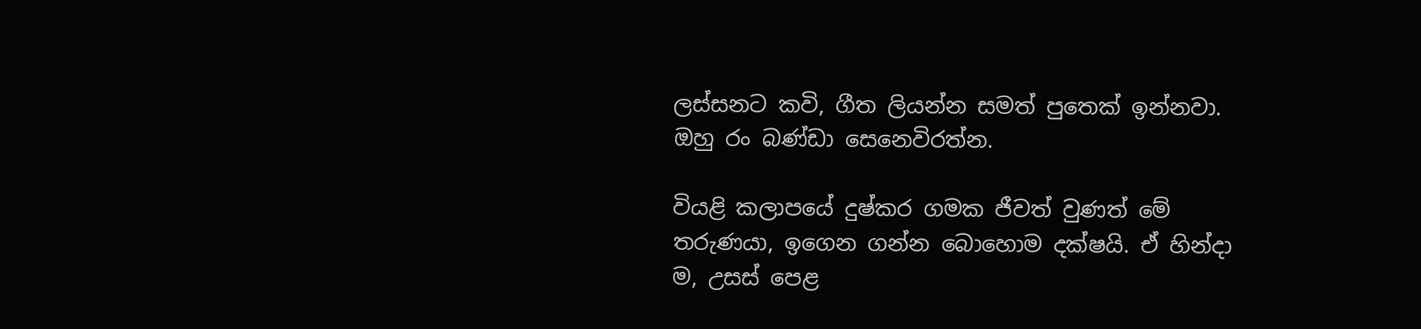ලස්සනට කවි, ගීත ලියන්න සමත් පුතෙක් ඉන්නවා. ඔහු රං බණ්ඩා සෙනෙවිරත්න.

වියළි කලාපයේ දුෂ්කර ගමක ජීවත් වුණත් මේ තරුණයා, ඉගෙන ගන්න බොහොම දක්ෂයි. ඒ හින්දා ම, උසස් පෙළ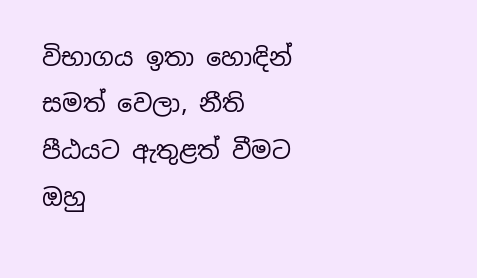විභාගය ඉතා හොඳින් සමත් වෙලා, නීති පීඨයට ඇතුළත් වීමට ඔහු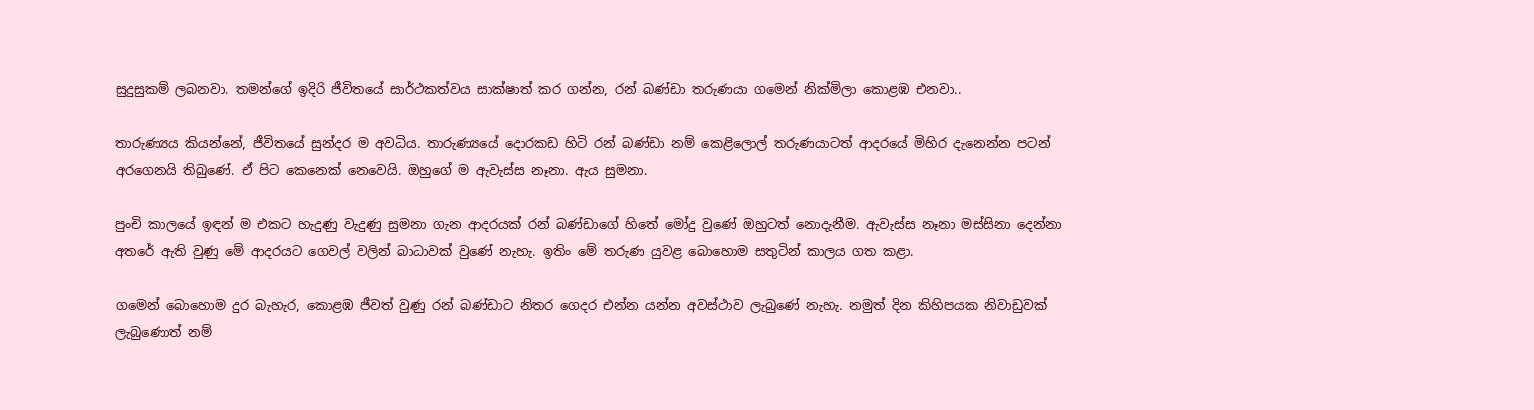සුදුසුකම් ලබනවා. තමන්ගේ ඉදිරි ජීවිතයේ සාර්ථකත්වය සාක්ෂාත් කර ගන්න, රන් බණ්ඩා තරුණයා ගමෙන් නික්මිලා කොළඹ එනවා..

තාරුණ්‍යය කියන්නේ, ජීවිතයේ සුන්දර ම අවධිය. තාරුණ්‍යයේ දොරකඩ හිටි රන් බණ්ඩා නම් කෙළිලොල් තරුණයාටත් ආදරයේ මිහිර දැනෙන්න පටන් අරගෙනයි තිබුණේ. ඒ පිට කෙනෙක් නෙවෙයි. ඔහුගේ ම ඇවැස්ස නෑනා. ඇය සුමනා.

පුංචි කාලයේ ඉඳන් ම එකට හැදුණු වැදුණු සුමනා ගැන ආදරයක් රන් බණ්ඩාගේ හිතේ මෝදු වුණේ ඔහුටත් නොදැනීම. ඇවැස්ස නෑනා මස්සිනා දෙන්නා අතරේ ඇති වුණු මේ ආදරයට ගෙවල් වලින් බාධාවක් වුණේ නැහැ. ඉතිං මේ තරුණ යුවළ බොහොම සතුටින් කාලය ගත කළා.

ගමෙන් බොහොම දුර බැහැර, කොළඹ ජීවත් වුණු රන් බණ්ඩාට නිතර ගෙදර එන්න යන්න අවස්ථාව ලැබුණේ නැහැ. නමුත් දින කිහිපයක නිවාඩුවක් ලැබුණොත් නම්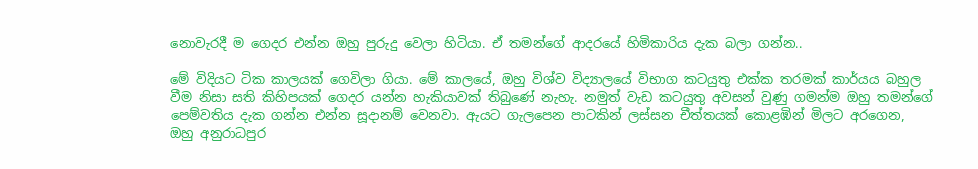නොවැරදී ම ගෙදර එන්න ඔහු පුරුදු වෙලා හිටියා. ඒ තමන්ගේ ආදරයේ හිමිකාරිය දැක බලා ගන්න..

මේ විදියට ටික කාලයක් ගෙවිලා ගියා. මේ කාලයේ, ඔහු විශ්ව විද්‍යාලයේ විභාග කටයුතු එක්ක තරමක් කාර්යය බහුල වීම නිසා සති කිහිපයක් ගෙදර යන්න හැකියාවක් තිබුණේ නැහැ. නමුත් වැඩ කටයුතු අවසන් වුණු ගමන්ම ඔහු තමන්ගේ පෙම්වතිය දැක ගන්න එන්න සූදානම් වෙනවා. ඇයට ගැලපෙන පාටකින් ලස්සන චීත්තයක් කොළඹින් මිලට අරගෙන, ඔහු අනුරාධපුර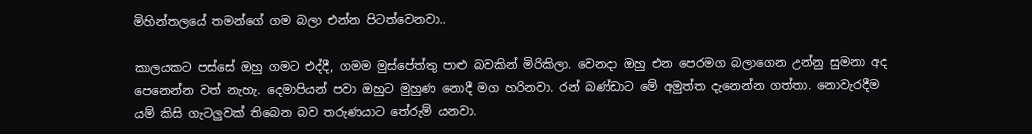මිහින්තලයේ තමන්ගේ ගම බලා එන්න පිටත්වෙනවා..

කාලයකට පස්සේ ඔහු ගමට එද්දී, ගමම මුස්පේත්තු පාළු බවකින් මිරිකිලා. වෙනදා ඔහු එන පෙරමග බලාගෙන උන්නු සුමනා අද පෙනෙන්න වත් නැහැ. දෙමාපියන් පවා ඔහුට මුහුණ නොදී මග හරිනවා. රන් බණ්ඩාට මේ අමුත්ත දැනෙන්න ගත්තා. නොවැරදීම යම් කිසි ගැටලුවක් තිබෙන බව තරුණයාට තේරුම් යනවා.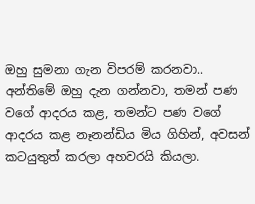ඔහු සුමනා ගැන විපරම් කරනවා.. අන්තිමේ ඔහු දැන ගන්නවා, තමන් පණ වගේ ආදරය කළ, තමන්ට පණ වගේ ආදරය කළ නෑනන්ඩිය මිය ගිහින්, අවසන් කටයුතුත් කරලා අහවරයි කියලා.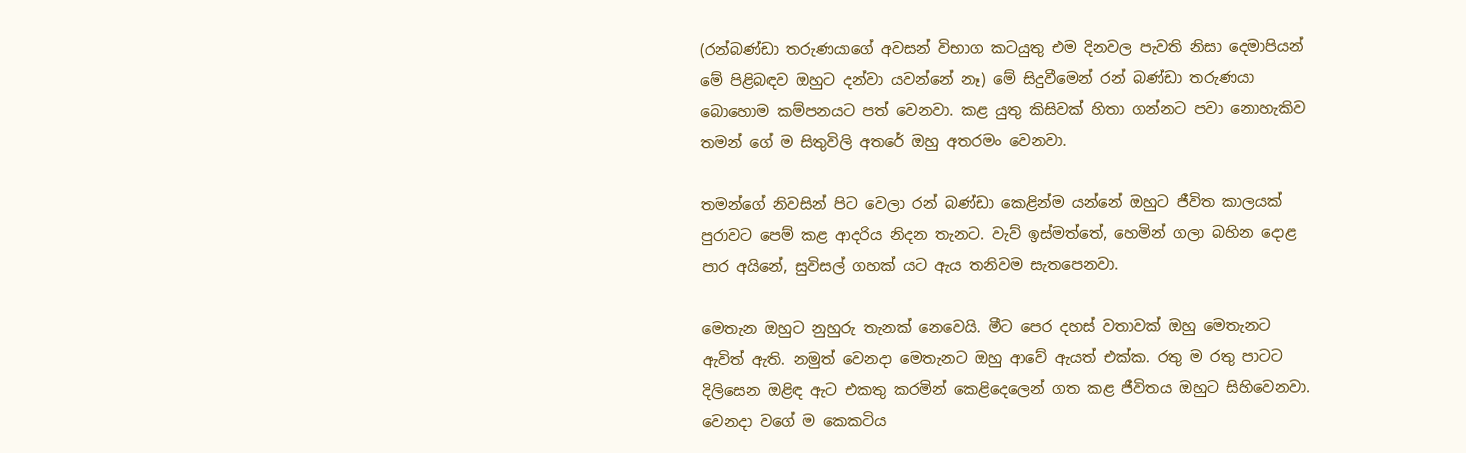(රන්බණ්ඩා තරුණයාගේ අවසන් විභාග කටයුතු එම දිනවල පැවති නිසා දෙමාපියන් මේ පිළිබඳව ඔහුට දන්වා යවන්නේ නෑ) මේ සිදුවීමෙන් රන් බණ්ඩා තරුණයා බොහොම කම්පනයට පත් වෙනවා. කළ යුතු කිසිවක් හිතා ගන්නට පවා නොහැකිව තමන් ගේ ම සිතුවිලි අතරේ ඔහු අතරමං වෙනවා.

තමන්ගේ නිවසින් පිට වෙලා රන් බණ්ඩා කෙළින්ම යන්නේ ඔහුට ජීවිත කාලයක් පුරාවට පෙම් කළ ආදරිය නිදන තැනට. වැව් ඉස්මත්තේ, හෙමින් ගලා බහින දොළ පාර අයිනේ, සුවිසල් ගහක් යට ඇය තනිවම සැතපෙනවා.

මෙතැන ඔහුට නුහුරු තැනක් නෙවෙයි. මීට පෙර දහස් වතාවක් ඔහු මෙතැනට ඇවිත් ඇති. නමුත් වෙනදා මෙතැනට ඔහු ආවේ ඇයත් එක්ක. රතු ම රතු පාටට දිලිසෙන ඔළිඳ ඇට එකතු කරමින් කෙළිදෙලෙන් ගත කළ ජීවිතය ඔහුට සිහිවෙනවා. වෙනදා වගේ ම කෙකටිය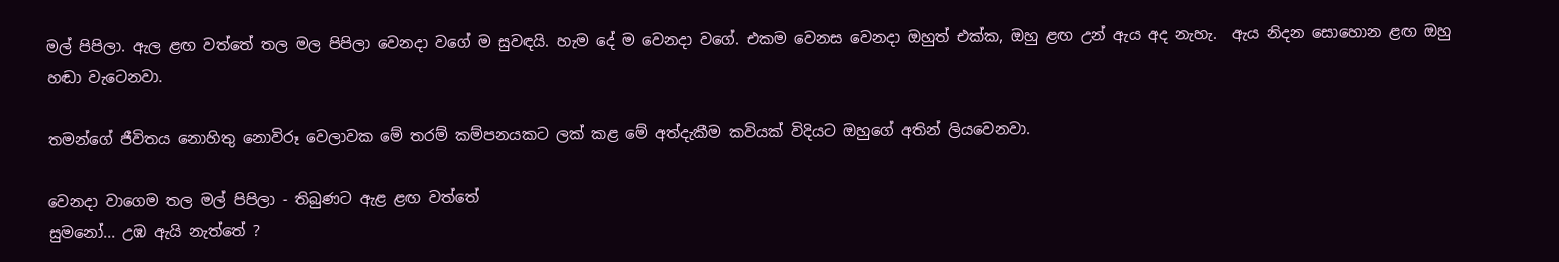මල් පිපිලා. ඇල ළඟ වත්තේ තල මල පිපිලා වෙනදා වගේ ම සුවඳයි. හැම දේ ම වෙනදා වගේ. එකම වෙනස වෙනදා ඔහුත් එක්ක, ඔහු ළඟ උන් ඇය අද නැහැ.  ඇය නිදන සොහොන ළඟ ඔහු හඬා වැටෙනවා.

තමන්ගේ ජීවිතය නොහිතු නොවිරූ වෙලාවක මේ තරම් කම්පනයකට ලක් කළ මේ අත්දැකීම කවියක් විදියට ඔහුගේ අතින් ලියවෙනවා.

වෙනදා වාගෙම තල මල් පිපිලා - තිබුණට ඇළ ළඟ වත්තේ
සුමනෝ... උඹ ඇයි නැත්තේ ?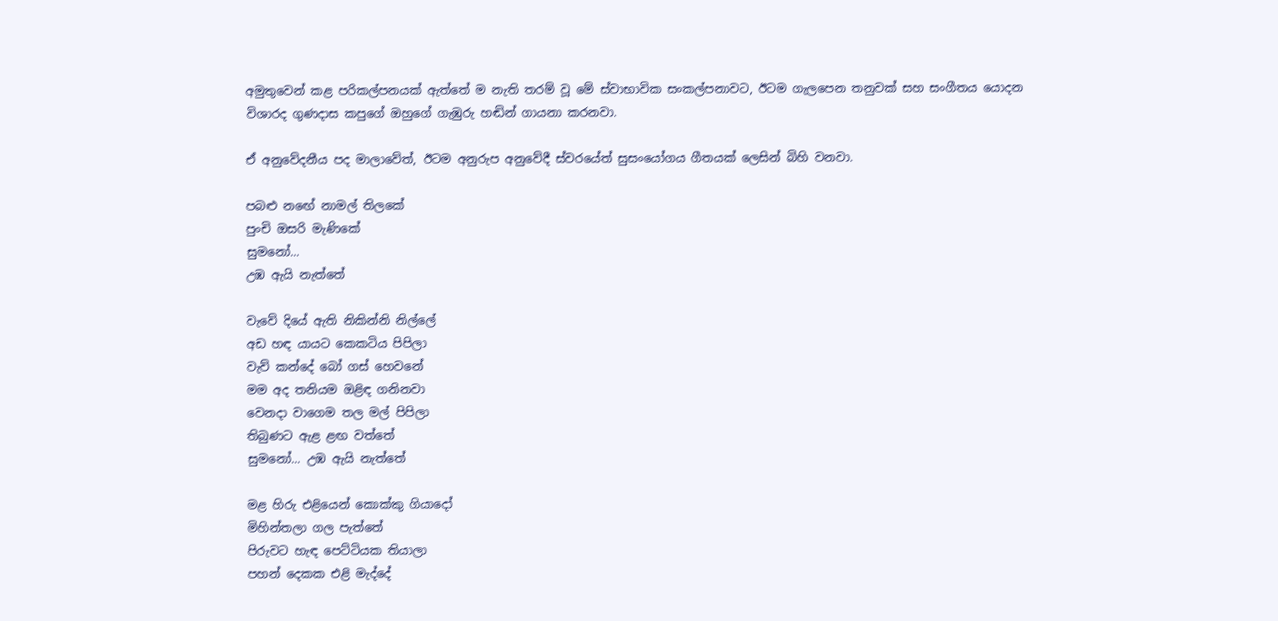අමුතුවෙන් කළ පරිකල්පනයක් ඇත්තේ ම නැති තරම් වූ මේ ස්වාභාවික සංකල්පනාවට, ඊටම ගැලපෙන තනුවක් සහ සංගීතය යොදන විශාරද ගුණදාස කපුගේ ඔහුගේ ගැඹුරු හඬින් ගායනා කරනවා.

ඒ අනුවේදනීය පද මාලාවේත්, ඊටම අනුරුප අනුවේදී ස්වරයේත් සුසංයෝගය ගීතයක් ලෙසින් බිහි වනවා.

පබළු නඟේ නාමල් තිලකේ
පුංචි ඔසරි මැණිකේ
සුමනෝ...
උඹ ඇයි නැත්තේ

වැවේ දියේ ඇති නිකින්නි නිල්ලේ
අඩ හඳ යායට කෙකටිය පිපිලා
වැව් කන්දේ බෝ ගස් හෙවනේ
මම අද තනියම ඔළිඳ ගනිනවා
වෙනදා වාගෙම තල මල් පිපිලා
තිබුණට ඇළ ළඟ වත්තේ
සුමනෝ... උඹ ඇයි නැත්තේ

මළ හිරු එළියෙන් කොක්කු ගියාදෝ
මිහින්තලා ගල පැත්තේ
පිරුවට හැඳ පෙට්ටියක තියාලා
පහන් දෙකක එළි මැද්දේ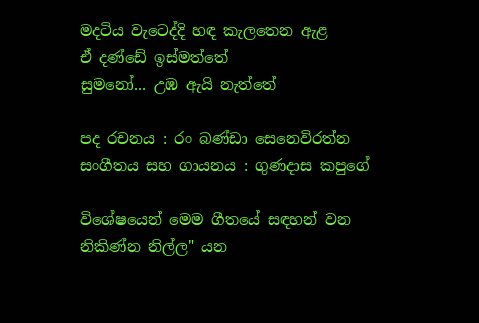මදටිය වැටෙද්දි හඳ කැලතෙන ඇළ
ඒ දණ්ඩේ ඉස්මත්තේ
සුමනෝ... උඹ ඇයි නැත්තේ

පද රචනය : රං බණ්ඩා සෙනෙවිරත්න
සංගීතය සහ ගායනය : ගුණදාස කපුගේ

විශේෂයෙන් මෙම ගීතයේ සඳහන් වන නිකිණ්‌න නිල්ල" යන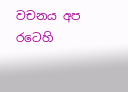වචනය අප රටෙහි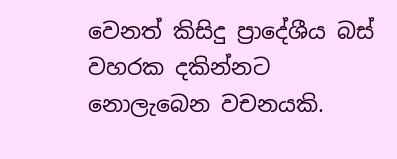වෙනත් කිසිදු ප්‍රාදේශීය බස්‌ වහරක දකින්නට නොලැබෙන වචනයකි.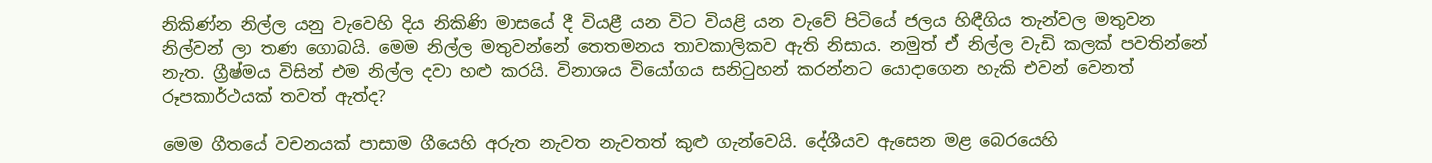නිකිණ්‌න නිල්ල යනු වැවෙහි දිය නිකිණි මාසයේ දී වියළී යන විට වියළි යන වැවේ පිටියේ ජලය හිඳීගිය තැන්වල මතුවන නිල්වන් ලා තණ ගොබයි. මෙම නිල්ල මතුවන්නේ තෙතමනය තාවකාලිකව ඇති නිසාය. නමුත් ඒ නිල්ල වැඩි කලක්‌ පවතින්නේ නැත. ග්‍රීෂ්මය විසින් එම නිල්ල දවා හළු කරයි. විනාශය වියෝගය සනිටුහන් කරන්නට යොදාගෙන හැකි එවන් වෙනත් රූපකාර්ථයක්‌ තවත් ඇත්ද?

මෙම ගීතයේ වචනයක් පාසාම ගීයෙහි අරුත නැවත නැවතත් කුළු ගැන්වෙයි. දේශීයව ඇසෙන මළ බෙරයෙහි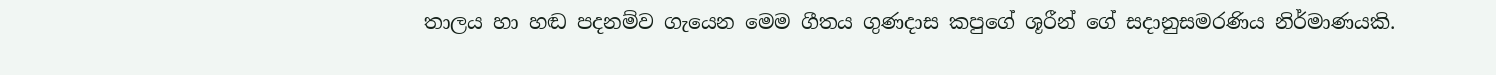තාලය හා හඬ පදනම්ව ගැයෙන මෙම ගීතය ගුණදාස කපුගේ ශූරීන් ගේ සදානුසමරණිය නිර්මාණයකි.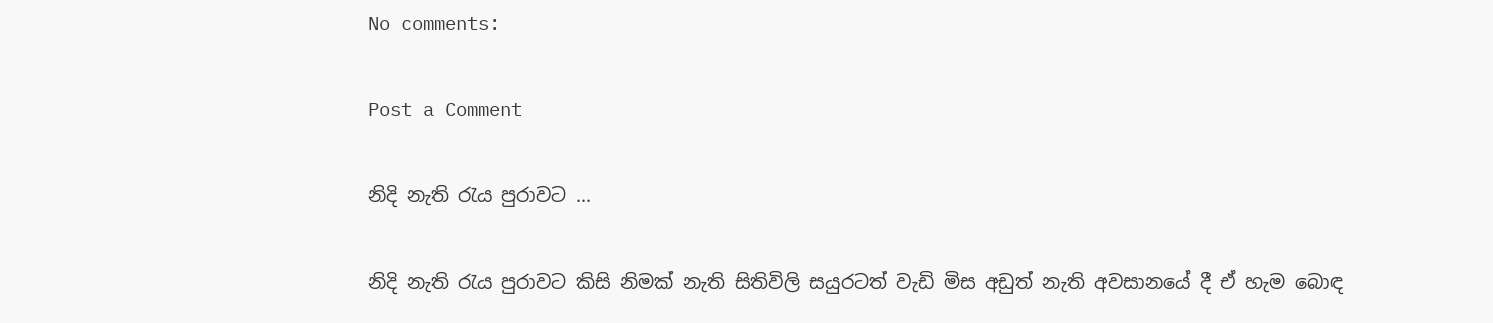No comments:

Post a Comment

නිදි නැති රැය පුරාවට ...

නිදි නැති රැය පුරාවට කිසි නිමක් නැති සිතිවිලි සයුරටත් වැඩි මිස අඩුත් නැති අවසානයේ දී ඒ හැම බොඳ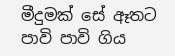මීදුමක් සේ ඈතට පාවි පාවි ගිය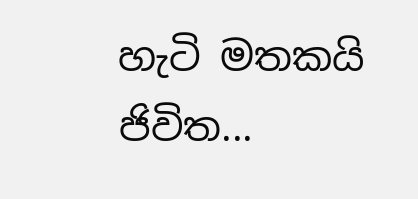හැටි මතකයි ජිවිත...